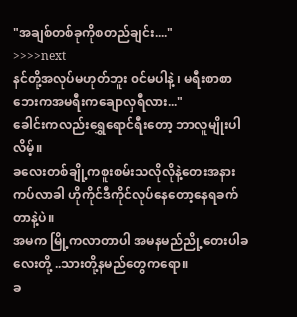"အချစ်တစ်ခုကိုစတည်ချင်း...."
>>>>next
နင်တို့အလုပ်မဟုတ်ဘူး ၀င်မပါနဲ့ ၊ မရီးစာစာဘေးကအမရီးကချောလှရီလား..."
ခေါင်းကလည်းရွှေရောင်ရီးတော့ ဘာလူမျိုးပါလိမ့်။
ခလေးတစ်ချို့ကစူးစမ်းသလိုလိုနဲ့တေးအနားကပ်လာခါ ဟိုကိုင်ဒီကိုင်လုပ်နေတော့နေရခက်တာနဲ့ပဲ။
အမက မြို့ကလာတာပါ အမနမည်ညို့တေးပါခလေးတို့ ..သားတို့နမည်တွေကရော။
ခ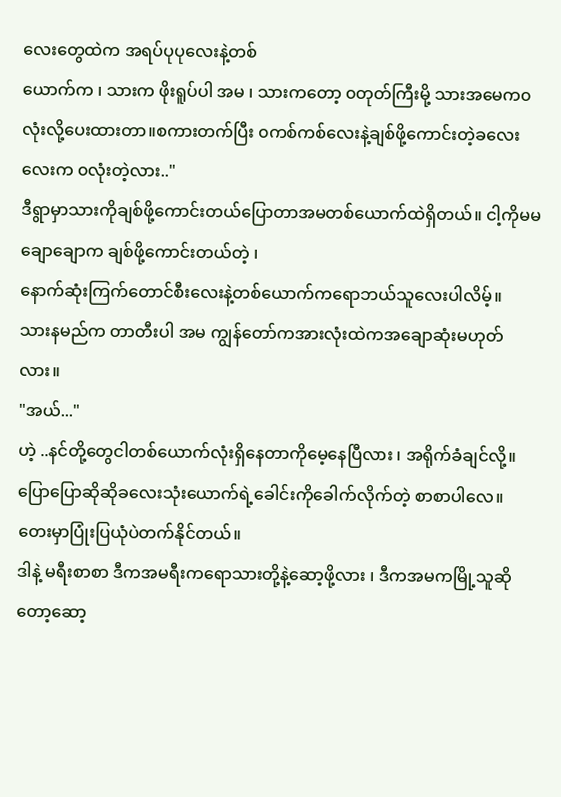လေးတွေထဲက အရပ်ပုပုလေးနဲ့တစ်
ယောက်က ၊ သားက ဖိုးရူပ်ပါ အမ ၊ သားကတော့ ၀တုတ်ကြီးမို့ သားအမေက၀လုံးလို့ပေးထားတာ။စကားတက်ပြီး ၀ကစ်ကစ်လေးနဲ့ချစ်ဖို့ကောင်းတဲ့ခလေးလေးက ၀လုံးတဲ့လား.."
ဒီရွာမှာသားကိုချစ်ဖို့ကောင်းတယ်ပြောတာအမတစ်ယောက်ထဲရှိတယ်။ ငါ့ကိုမမချောချောက ချစ်ဖို့ကောင်းတယ်တဲ့ ၊
နောက်ဆုံးကြက်တောင်စီးလေးနဲ့တစ်ယောက်ကရောဘယ်သူလေးပါလိမ့်။
သားနမည်က တာတီးပါ အမ ကျွန်တော်ကအားလုံးထဲကအချောဆုံးမဟုတ်လား။
"အယ်..."
ဟဲ့ ..နင်တို့တွေငါတစ်ယောက်လုံးရှိနေတာကိုမေ့နေပြီလား ၊ အရိုက်ခံချင်လို့။
ပြောပြောဆိုဆိုခလေးသုံးယောက်ရဲ့ခေါင်းကိုခေါက်လိုက်တဲ့ စာစာပါလေ။
တေးမှာပြုံးပြယုံပဲတက်နိုင်တယ်။
ဒါနဲ့ မရီးစာစာ ဒီကအမရီးကရောသားတို့နဲ့ဆော့ဖို့လား ၊ ဒီကအမကမြို့သူဆိုတော့ဆော့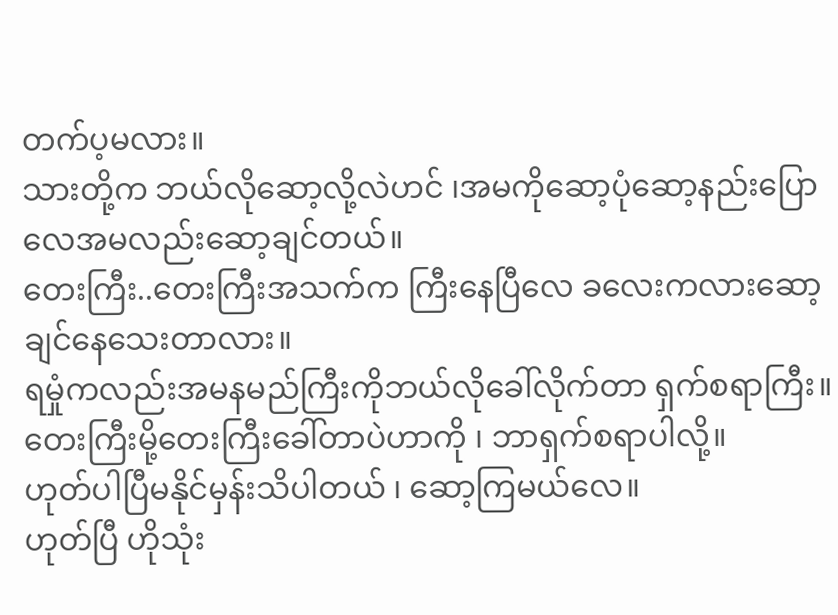တက်ပ့မလား။
သားတို့က ဘယ်လိုဆော့လို့လဲဟင် ၊အမကိုဆော့ပုံဆော့နည်းပြောလေအမလည်းဆော့ချင်တယ်။
တေးကြီး..တေးကြီးအသက်က ကြီးနေပြီလေ ခလေးကလားဆော့ချင်နေသေးတာလား။
ရမှုံကလည်းအမနမည်ကြီးကိုဘယ်လိုခေါ်လိုက်တာ ရှက်စရာကြီး။ တေးကြီးမို့တေးကြီးခေါ်တာပဲဟာကို ၊ ဘာရှက်စရာပါလို့။
ဟုတ်ပါပြီမနိုင်မှန်းသိပါတယ် ၊ ဆော့ကြမယ်လေ။
ဟုတ်ပြီ ဟိုသုံး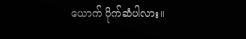ယောက် ပိုက်ဆံပါလား။